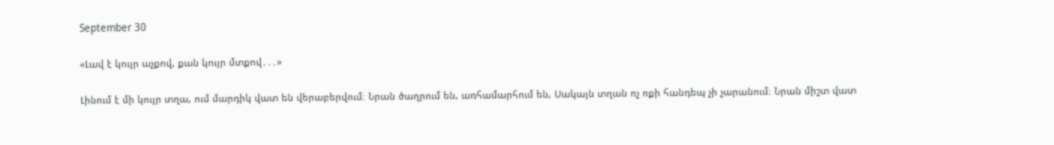September 30

«Լավ է կույր աչքով, քան կույր մտքով․․․»

Լինում է մի կույր տղա, ում մարդիկ վատ են վերաբերվում։ Նրան ծաղրում են, առհամարհում են, Սակայն տղան ոչ ոքի հանդեպ չի չարանում։ Նրան միշտ վատ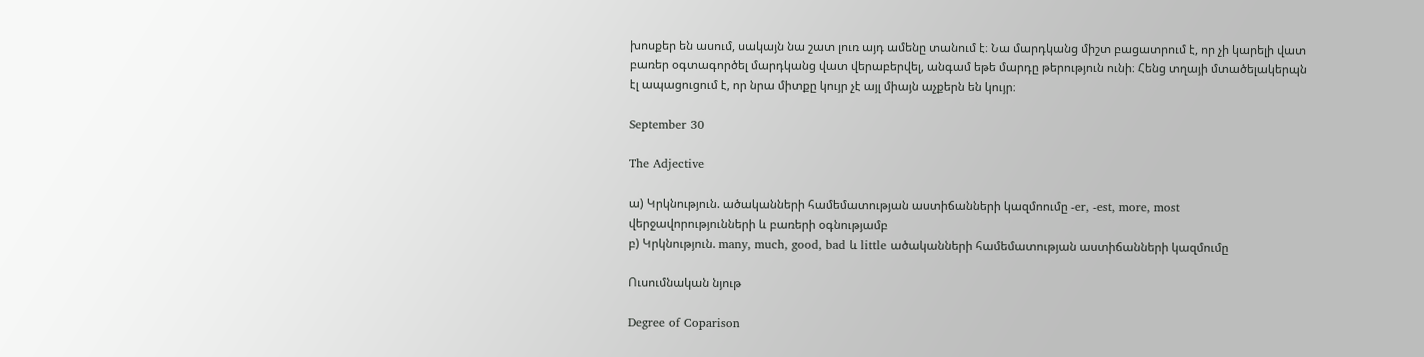խոսքեր են ասում, սակայն նա շատ լուռ այդ ամենը տանում է։ Նա մարդկանց միշտ բացատրում է, որ չի կարելի վատ բառեր օգտագործել մարդկանց վատ վերաբերվել, անգամ եթե մարդը թերություն ունի։ Հենց տղայի մտածելակերպն էլ ապացուցում է, որ նրա միտքը կույր չէ այլ միայն աչքերն են կույր։

September 30

The Adjective

ա) Կրկնություն. ածականների համեմատության աստիճանների կազմոումը -er, -est, more, most վերջավորությունների և բառերի օգնությամբ
բ) Կրկնություն. many, much, good, bad և little ածականների համեմատության աստիճանների կազմումը

Ուսումնական նյութ

Degree of Coparison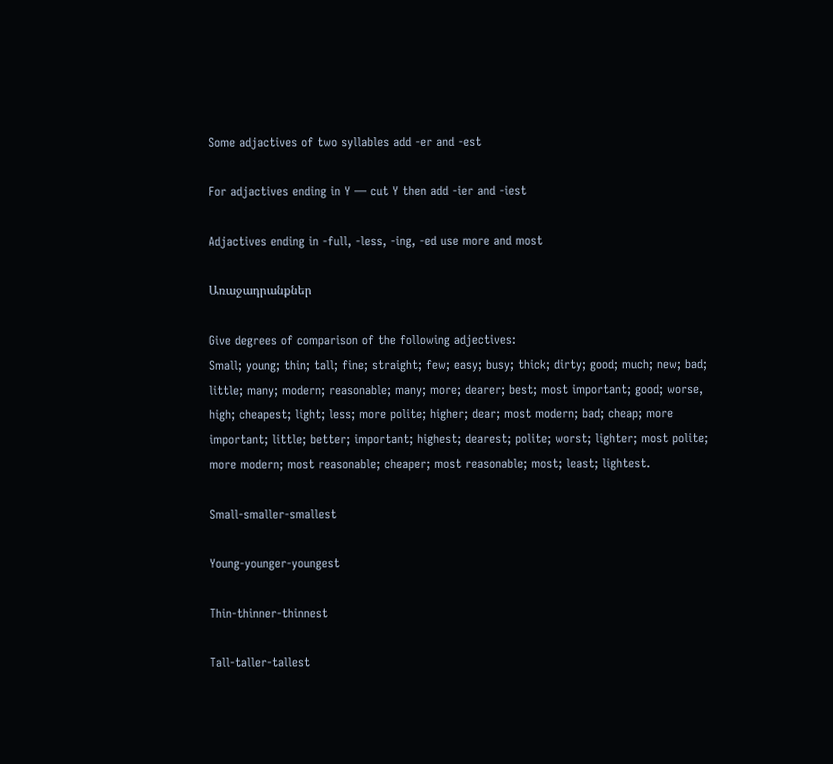Some adjactives of two syllables add -er and -est

For adjactives ending in Y — cut Y then add -ier and -iest

Adjactives ending in -full, -less, -ing, -ed use more and most

Առաջադրանքներ

Give degrees of comparison of the following adjectives:
Small; young; thin; tall; fine; straight; few; easy; busy; thick; dirty; good; much; new; bad; little; many; modern; reasonable; many; more; dearer; best; most important; good; worse, high; cheapest; light; less; more polite; higher; dear; most modern; bad; cheap; more important; little; better; important; highest; dearest; polite; worst; lighter; most polite; more modern; most reasonable; cheaper; most reasonable; most; least; lightest.

Small-smaller-smallest

Young-younger-youngest

Thin-thinner-thinnest

Tall-taller-tallest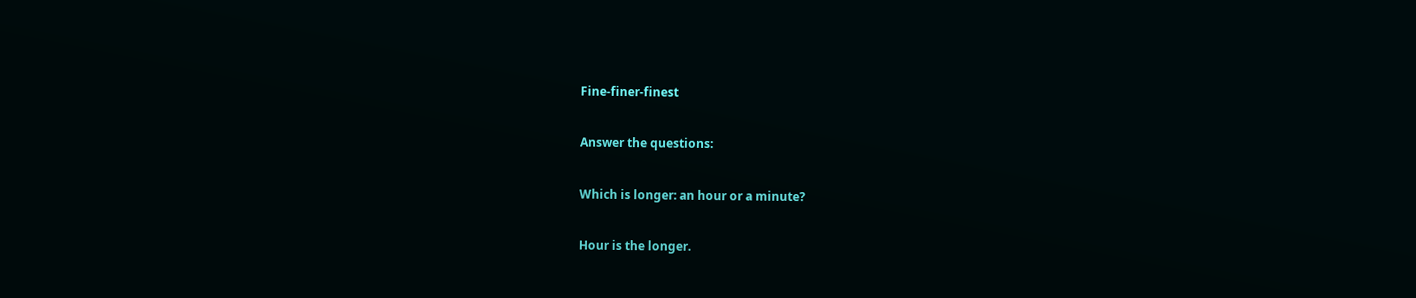Fine-finer-finest

Answer the questions:

Which is longer: an hour or a minute?

Hour is the longer.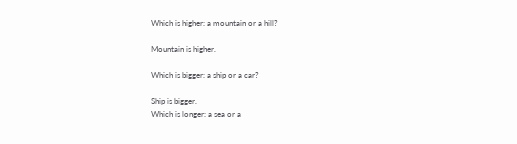Which is higher: a mountain or a hill?

Mountain is higher.

Which is bigger: a ship or a car?

Ship is bigger.
Which is longer: a sea or a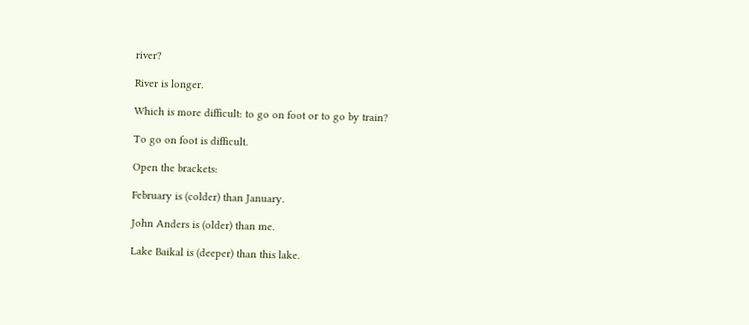river?

River is longer.

Which is more difficult: to go on foot or to go by train?

To go on foot is difficult.

Open the brackets:

February is (colder) than January.

John Anders is (older) than me.

Lake Baikal is (deeper) than this lake.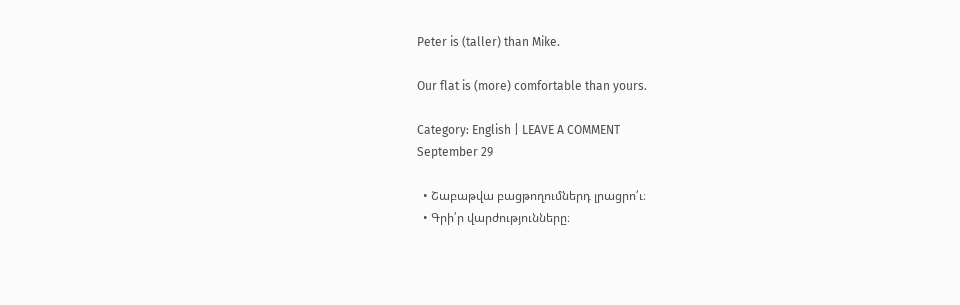Peter is (taller) than Mike.

Our flat is (more) comfortable than yours.

Category: English | LEAVE A COMMENT
September 29

  • Շաբաթվա բացթողումներդ լրացրո՛ւ։
  • Գրի՛ր վարժությունները։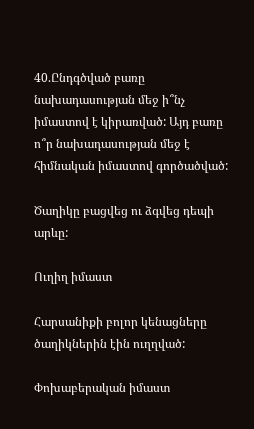40.Ընդգծված բառը նախադասության մեջ ի՞նչ իմաստով է կիրառված: Այդ բառը ո՞ր նախադասության մեջ է հիմնական իմաստով գործածված:

Ծաղիկը բացվեց ու ձգվեց դեպի արևը:

Ուղիղ իմաստ

Հարսանիքի բոլոր կենացները ծաղիկներին էին ուղղված:

Փոխաբերական իմաստ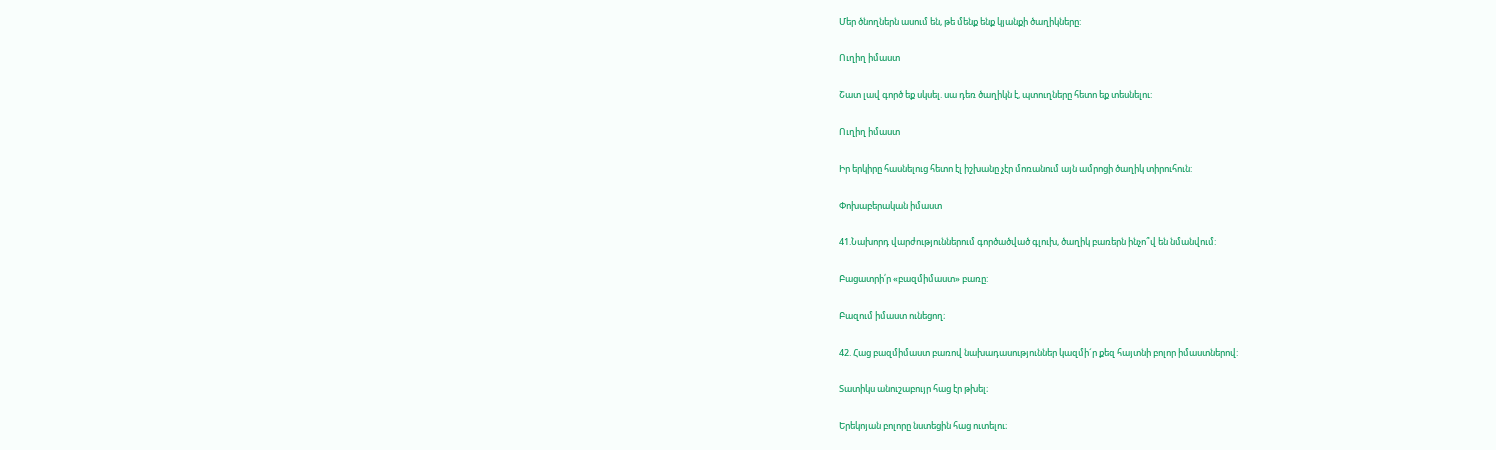Մեր ծնողներն ասում են, թե մենք ենք կյանքի ծաղիկները:

Ուղիղ իմաստ

Շատ լավ գործ եք սկսել. սա դեռ ծաղիկն է, պտուղները հետո եք տեսնելու:

Ուղիղ իմաստ

Իր երկիրը հասնելուց հետո էլ իշխանը չէր մոռանում այն ամրոցի ծաղիկ տիրուհուն:

Փոխաբերական իմաստ

41.Նախորդ վարժություններում գործածված գլուխ, ծաղիկ բառերն ինչո՞վ են նմանվում:

Բացատրի՛ր «բազմիմաստ» բառը:

Բազում իմաստ ունեցող։

42. Հաց բազմիմաստ բառով նախադասություններ կազմի´ր քեզ հայտնի բոլոր իմաստներով:

Տատիկս անուշաբույր հաց էր թխել։

Երեկոյան բոլորը նստեցին հաց ուտելու։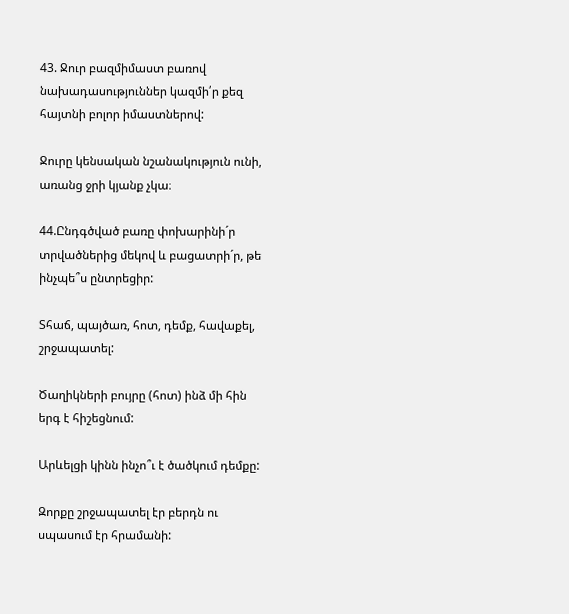43. Ջուր բազմիմաստ բառով նախադասություններ կազմի՛ր քեզ հայտնի բոլոր իմաստներով:

Ջուրը կենսական նշանակություն ունի, առանց ջրի կյանք չկա։

44.Ընդգծված բառը փոխարինի´ր տրվածներից մեկով և բացատրի´ր, թե ինչպե՞ս ընտրեցիր:

Տհաճ, պայծառ, հոտ, դեմք, հավաքել, շրջապատել:

Ծաղիկների բույրը (հոտ) ինձ մի հին երգ է հիշեցնում:

Արևելցի կինն ինչո՞ւ է ծածկում դեմքը:

Զորքը շրջապատել էր բերդն ու սպասում էր հրամանի: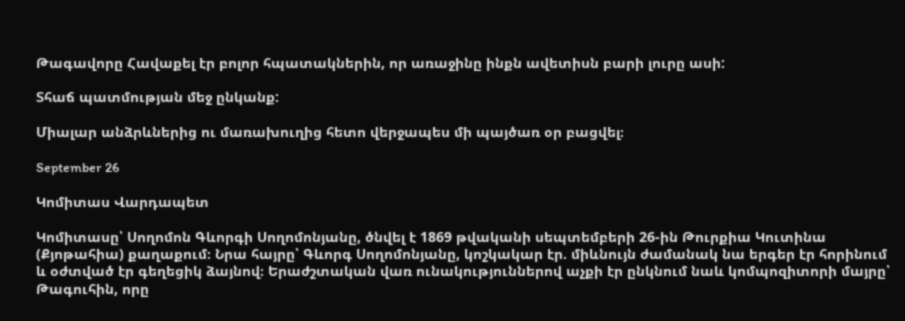Թագավորը Հավաքել էր բոլոր հպատակներին, որ առաջինը ինքն ավետիսն բարի լուրը ասի:

Տհաճ պատմության մեջ ընկանք:

Միալար անձրևներից ու մառախուղից հետո վերջապես մի պայծառ օր բացվել։

September 26

Կոմիտաս Վարդապետ

Կոմիտասը՝ Սողոմոն Գևորգի Սողոմոնյանը, ծնվել է 1869 թվականի սեպտեմբերի 26-ին Թուրքիա Կուտինա (Քյոթահիա) քաղաքում։ Նրա հայրը՝ Գևորգ Սողոմոնյանը, կոշկակար էր. միևնույն ժամանակ նա երգեր էր հորինում և օժտված էր գեղեցիկ ձայնով։ Երաժշտական վառ ունակություններով աչքի էր ընկնում նաև կոմպոզիտորի մայրը՝ Թագուհին, որը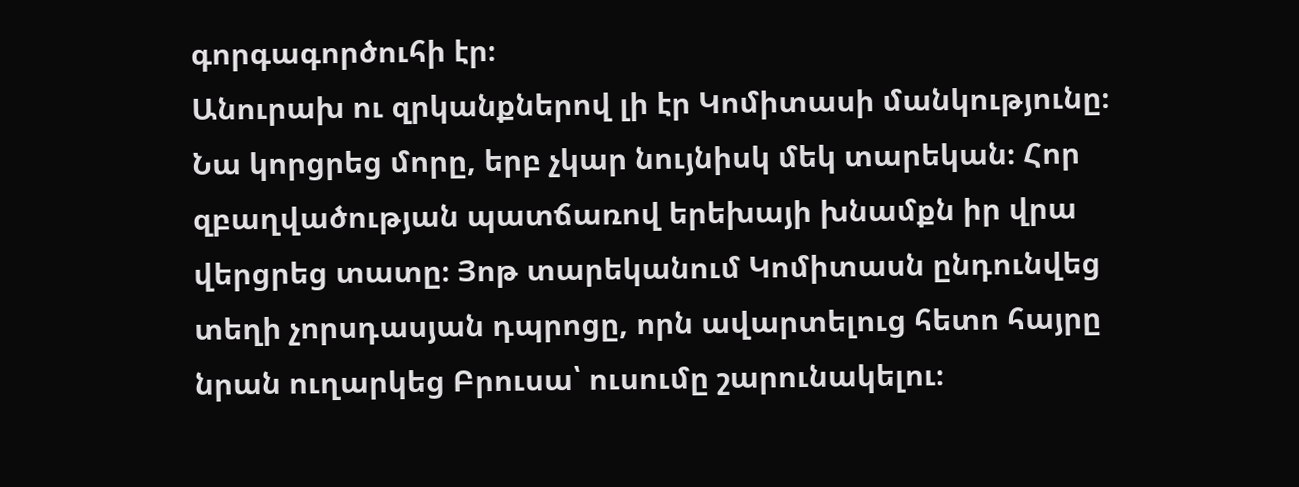գորգագործուհի էր։
Անուրախ ու զրկանքներով լի էր Կոմիտասի մանկությունը։ Նա կորցրեց մորը, երբ չկար նույնիսկ մեկ տարեկան։ Հոր զբաղվածության պատճառով երեխայի խնամքն իր վրա վերցրեց տատը։ Յոթ տարեկանում Կոմիտասն ընդունվեց տեղի չորսդասյան դպրոցը, որն ավարտելուց հետո հայրը նրան ուղարկեց Բրուսա՝ ուսումը շարունակելու։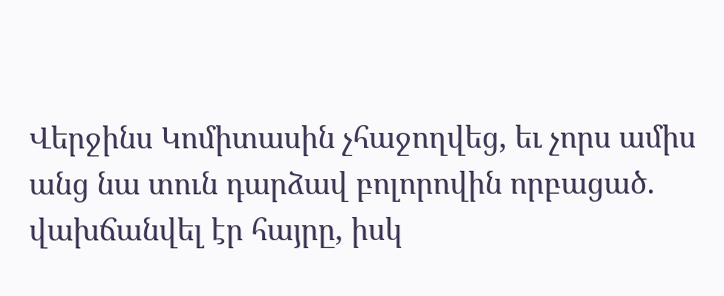Վերջինս Կոմիտասին չհաջողվեց, եւ չորս ամիս անց նա տուն դարձավ բոլորովին որբացած. վախճանվել էր հայրը, իսկ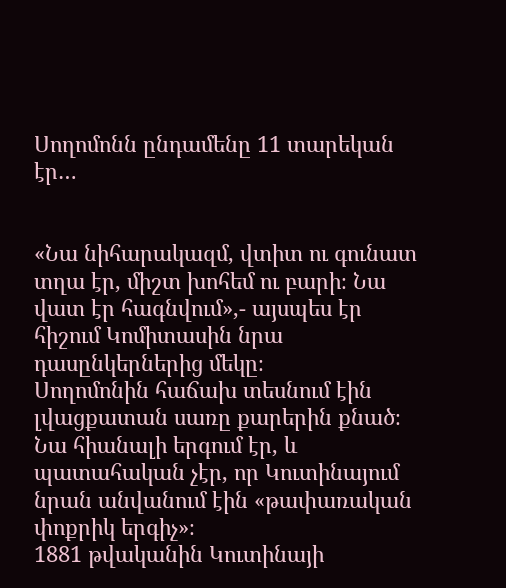Սողոմոնն ընդամենը 11 տարեկան էր…


«Նա նիհարակազմ, վտիտ ու գունատ տղա էր, միշտ խոհեմ ու բարի։ Նա վատ էր հագնվում»,- այսպես էր հիշում Կոմիտասին նրա դասընկերներից մեկը։
Սողոմոնին հաճախ տեսնում էին լվացքատան սառը քարերին քնած։
Նա հիանալի երգում էր, և պատահական չէր, որ Կուտինայում նրան անվանում էին «թափառական փոքրիկ երգիչ»։
1881 թվականին Կուտինայի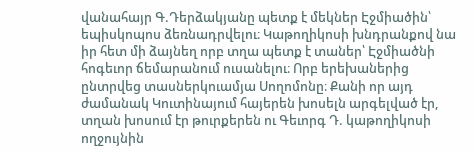վանահայր Գ.Դերձակյանը պետք է մեկներ Էջմիածին՝ եպիսկոպոս ձեռնադրվելու։ Կաթողիկոսի խնդրանքով նա իր հետ մի ձայնեղ որբ տղա պետք է տաներ՝ Էջմիածնի հոգեւոր ճեմարանում ուսանելու։ Որբ երեխաներից ընտրվեց տասներկուամյա Սողոմոնը։ Քանի որ այդ ժամանակ Կուտինայում հայերեն խոսելն արգելված էր, տղան խոսում էր թուրքերեն ու Գեւորգ Դ. կաթողիկոսի ողջույնին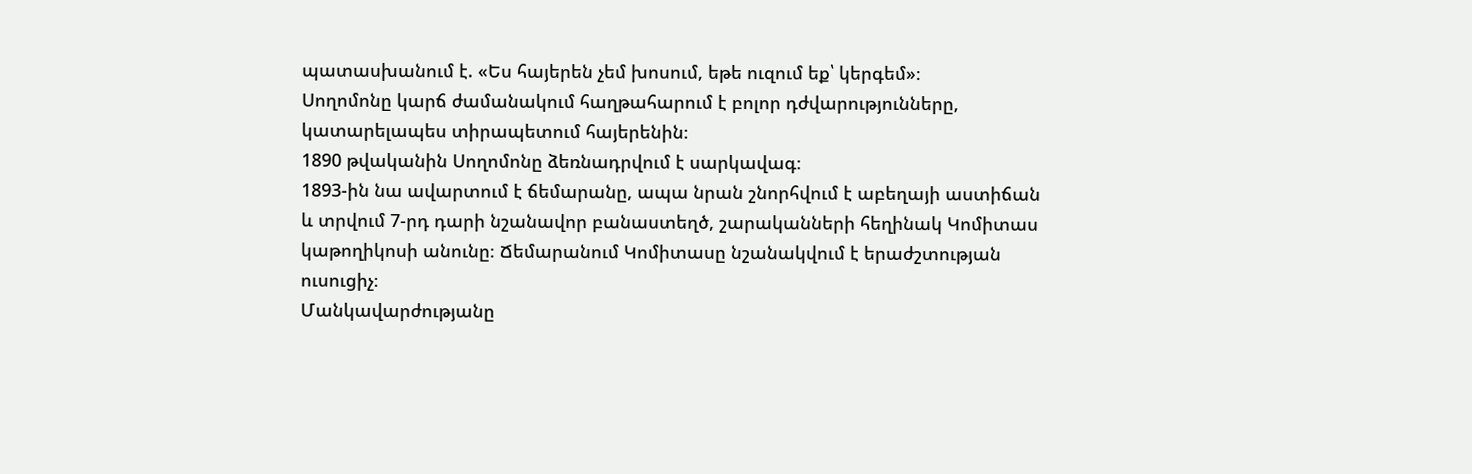պատասխանում է. «Ես հայերեն չեմ խոսում, եթե ուզում եք՝ կերգեմ»։
Սողոմոնը կարճ ժամանակում հաղթահարում է բոլոր դժվարությունները, կատարելապես տիրապետում հայերենին։
1890 թվականին Սողոմոնը ձեռնադրվում է սարկավագ։
1893-ին նա ավարտում է ճեմարանը, ապա նրան շնորհվում է աբեղայի աստիճան և տրվում 7-րդ դարի նշանավոր բանաստեղծ, շարականների հեղինակ Կոմիտաս կաթողիկոսի անունը։ Ճեմարանում Կոմիտասը նշանակվում է երաժշտության ուսուցիչ։
Մանկավարժությանը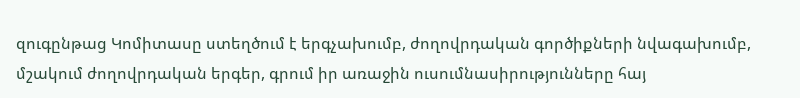զուգընթաց Կոմիտասը ստեղծում է երգչախումբ, ժողովրդական գործիքների նվագախումբ, մշակում ժողովրդական երգեր, գրում իր առաջին ուսումնասիրությունները հայ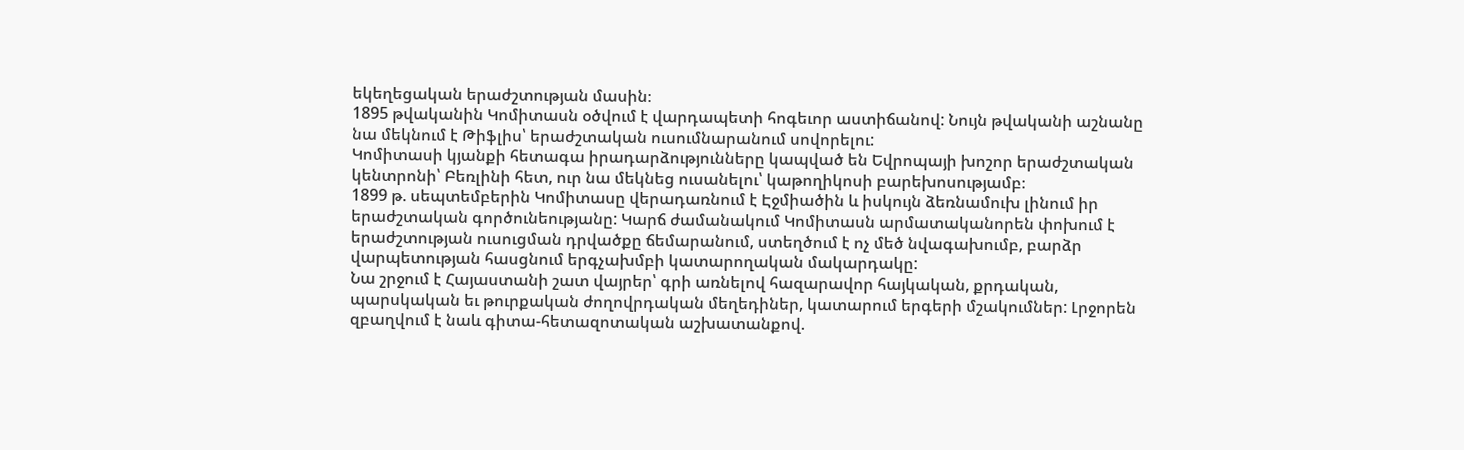եկեղեցական երաժշտության մասին։
1895 թվականին Կոմիտասն օծվում է վարդապետի հոգեւոր աստիճանով: Նույն թվականի աշնանը նա մեկնում է Թիֆլիս՝ երաժշտական ուսումնարանում սովորելու:
Կոմիտասի կյանքի հետագա իրադարձությունները կապված են Եվրոպայի խոշոր երաժշտական կենտրոնի՝ Բեռլինի հետ, ուր նա մեկնեց ուսանելու՝ կաթողիկոսի բարեխոսությամբ։
1899 թ. սեպտեմբերին Կոմիտասը վերադառնում է Էջմիածին և իսկույն ձեռնամուխ լինում իր երաժշտական գործունեությանը: Կարճ ժամանակում Կոմիտասն արմատականորեն փոխում է երաժշտության ուսուցման դրվածքը ճեմարանում, ստեղծում է ոչ մեծ նվագախումբ, բարձր վարպետության հասցնում երգչախմբի կատարողական մակարդակը:
Նա շրջում է Հայաստանի շատ վայրեր՝ գրի առնելով հազարավոր հայկական, քրդական, պարսկական եւ թուրքական ժողովրդական մեղեդիներ, կատարում երգերի մշակումներ: Լրջորեն զբաղվում է նաև գիտա-հետազոտական աշխատանքով.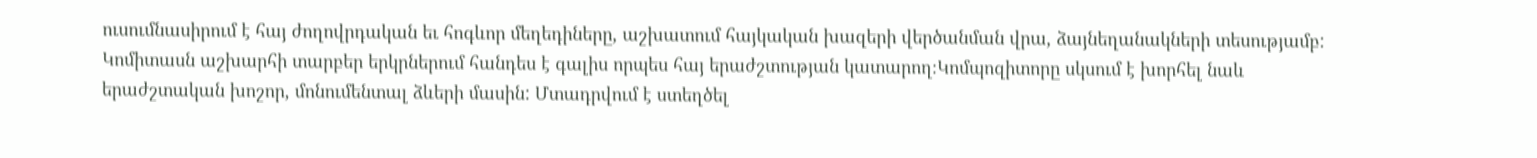ուսումնասիրում է հայ ժողովրդական եւ հոգևոր մեղեդիները, աշխատում հայկական խազերի վերծանման վրա, ձայնեղանակների տեսությամբ: Կոմիտասն աշխարհի տարբեր երկրներում հանդես է գալիս որպես հայ երաժշտության կատարող։Կոմպոզիտորը սկսում է խորհել նաև երաժշտական խոշոր, մոնումենտալ ձևերի մասին: Մտադրվում է ստեղծել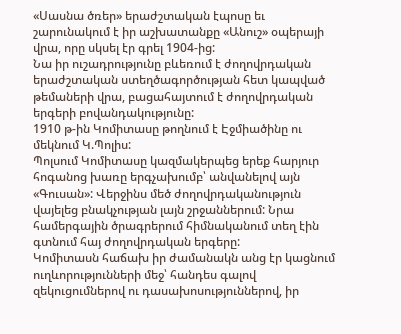«Սասնա ծռեր» երաժշտական էպոսը եւ շարունակում է իր աշխատանքը «Անուշ» օպերայի վրա, որը սկսել էր գրել 1904-ից:
Նա իր ուշադրությունը բևեռում է ժողովրդական երաժշտական ստեղծագործության հետ կապված թեմաների վրա, բացահայտում է ժողովրդական երգերի բովանդակությունը:
1910 թ-ին Կոմիտասը թողնում է Էջմիածինը ու մեկնում Կ.Պոլիս:
Պոլսում Կոմիտասը կազմակերպեց երեք հարյուր հոգանոց խառը երգչախումբ՝ անվանելով այն «Գուսան»: Վերջինս մեծ ժողովրդականություն վայելեց բնակչության լայն շրջաններում: Նրա համերգային ծրագրերում հիմնականում տեղ էին գտնում հայ ժողովրդական երգերը:
Կոմիտասն հաճախ իր ժամանակն անց էր կացնում ուղևորությունների մեջ՝ հանդես գալով զեկուցումներով ու դասախոսություններով, իր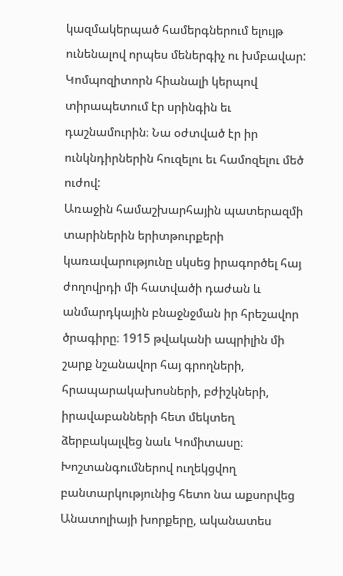կազմակերպած համերգներում ելույթ ունենալով որպես մեներգիչ ու խմբավար: Կոմպոզիտորն հիանալի կերպով տիրապետում էր սրինգին եւ դաշնամուրին։ Նա օժտված էր իր ունկնդիրներին հուզելու եւ համոզելու մեծ ուժով:
Առաջին համաշխարհային պատերազմի տարիներին երիտթուրքերի կառավարությունը սկսեց իրագործել հայ ժողովրդի մի հատվածի դաժան և անմարդկային բնաջնջման իր հրեշավոր ծրագիրը։ 1915 թվականի ապրիլին մի շարք նշանավոր հայ գրողների, հրապարակախոսների, բժիշկների, իրավաբանների հետ մեկտեղ ձերբակալվեց նաև Կոմիտասը։ Խոշտանգումներով ուղեկցվող բանտարկությունից հետո նա աքսորվեց Անատոլիայի խորքերը, ականատես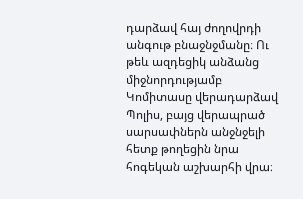դարձավ հայ ժողովրդի անգութ բնաջնջմանը։ Ու թեև ազդեցիկ անձանց միջնորդությամբ Կոմիտասը վերադարձավ Պոլիս, բայց վերապրած սարսափներն անջնջելի հետք թողեցին նրա հոգեկան աշխարհի վրա։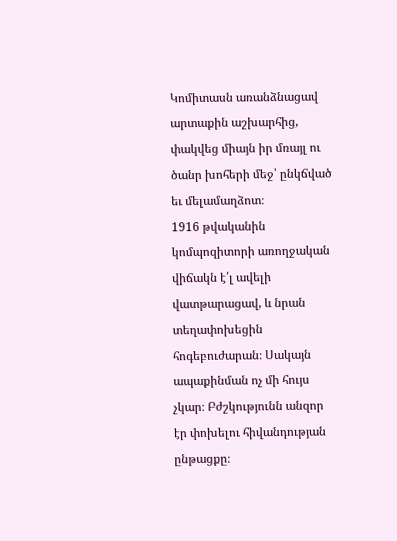Կոմիտասն առանձնացավ արտաքին աշխարհից, փակվեց միայն իր մռայլ ու ծանր խոհերի մեջ՝ ընկճված եւ մելամաղձոտ։
1916 թվականին կոմպոզիտորի առողջական վիճակն է՛լ ավելի վատթարացավ, և նրան տեղափոխեցին հոգեբուժարան։ Սակայն ապաքինման ոչ մի հույս չկար։ Բժշկությունն անզոր էր փոխելու հիվանդության ընթացքը։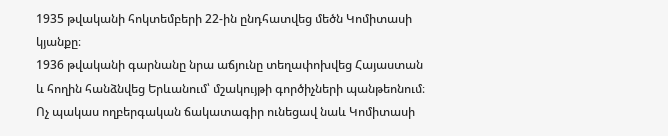1935 թվականի հոկտեմբերի 22-ին ընդհատվեց մեծն Կոմիտասի կյանքը։
1936 թվականի գարնանը նրա աճյունը տեղափոխվեց Հայաստան և հողին հանձնվեց Երևանում՝ մշակույթի գործիչների պանթեոնում։
Ոչ պակաս ողբերգական ճակատագիր ունեցավ նաև Կոմիտասի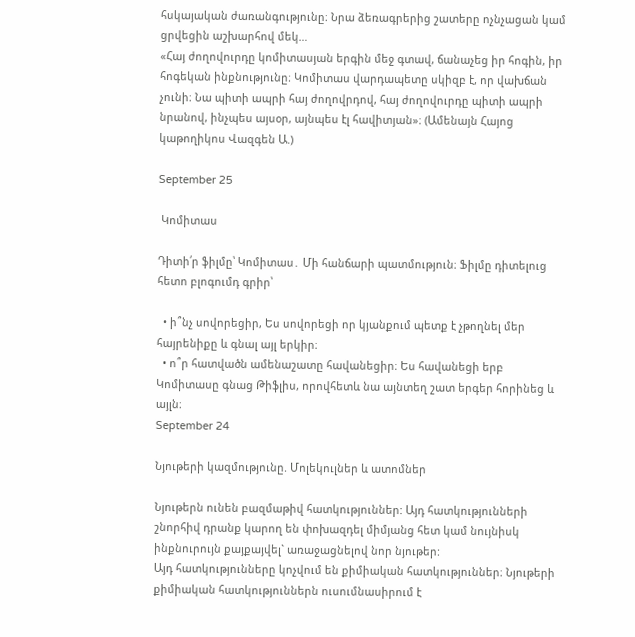հսկայական ժառանգությունը։ Նրա ձեռագրերից շատերը ոչնչացան կամ ցրվեցին աշխարհով մեկ…
«Հայ ժողովուրդը կոմիտասյան երգին մեջ գտավ, ճանաչեց իր հոգին, իր հոգեկան ինքնությունը։ Կոմիտաս վարդապետը սկիզբ է, որ վախճան չունի։ Նա պիտի ապրի հայ ժողովրդով, հայ ժողովուրդը պիտի ապրի նրանով, ինչպես այսօր, այնպես էլ հավիտյան»։ (Ամենայն Հայոց կաթողիկոս Վազգեն Ա.)

September 25

 Կոմիտաս

Դիտի՛ր ֆիլմը՝ Կոմիտաս․ Մի հանճարի պատմություն։ Ֆիլմը դիտելուց հետո բլոգումդ գրիր՝

  • ի՞նչ սովորեցիր, Ես սովորեցի որ կյանքում պետք է չթողնել մեր հայրենիքը և գնալ այլ երկիր։
  • ո՞ր հատվածն ամենաշատը հավանեցիր։ Ես հավանեցի երբ Կոմիտասը գնաց Թիֆլիս, որովհետև նա այնտեղ շատ երգեր հորինեց և այլն։
September 24

Նյութերի կազմությունը. Մոլեկուլներ և ատոմներ

Նյութերն ունեն բազմաթիվ հատկություններ: Այդ հատկությունների շնորհիվ դրանք կարող են փոխազդել միմյանց հետ կամ նույնիսկ ինքնուրույն քայքայվել` առաջացնելով նոր նյութեր:
Այդ հատկությունները կոչվում են քիմիական հատկություններ։ Նյութերի քիմիական հատկություններն ուսումնասիրում է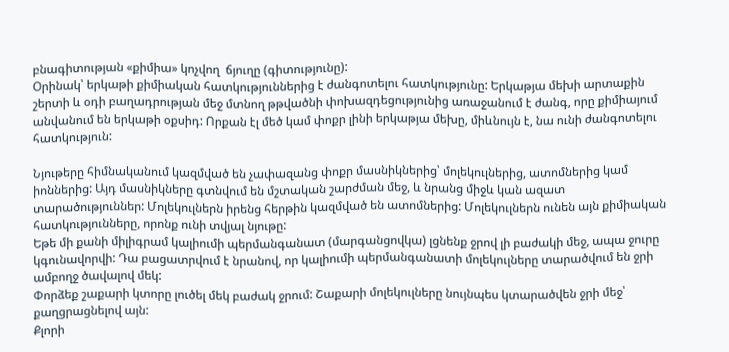բնագիտության «քիմիա» կոչվող  ճյուղը (գիտությունը):
Օրինակ՝ երկաթի քիմիական հատկություններից է ժանգոտելու հատկությունը: Երկաթյա մեխի արտաքին շերտի և օդի բաղադրության մեջ մտնող թթվածնի փոխազդեցությունից առաջանում է ժանգ, որը քիմիայում անվանում են երկաթի օքսիդ: Որքան էլ մեծ կամ փոքր լինի երկաթյա մեխը, միևնույն է, նա ունի ժանգոտելու հատկություն:

Նյութերը հիմնականում կազմված են չափազանց փոքր մասնիկներից՝ մոլեկուլներից, ատոմներից կամ իոններից: Այդ մասնիկները գտնվում են մշտական շարժման մեջ, և նրանց միջև կան ազատ տարածություններ: Մոլեկուլներն իրենց հերթին կազմված են ատոմներից: Մոլեկուլներն ունեն այն քիմիական հատկությունները, որոնք ունի տվյալ նյութը:
Եթե մի քանի միլիգրամ կալիումի պերմանգանատ (մարգանցովկա) լցնենք ջրով լի բաժակի մեջ, ապա ջուրը կգունավորվի: Դա բացատրվում է նրանով, որ կալիումի պերմանգանատի մոլեկուլները տարածվում են ջրի ամբողջ ծավալով մեկ:
Փորձեք շաքարի կտորը լուծել մեկ բաժակ ջրում: Շաքարի մոլեկուլները նույնպես կտարածվեն ջրի մեջ՝ քաղցրացնելով այն:
Քլորի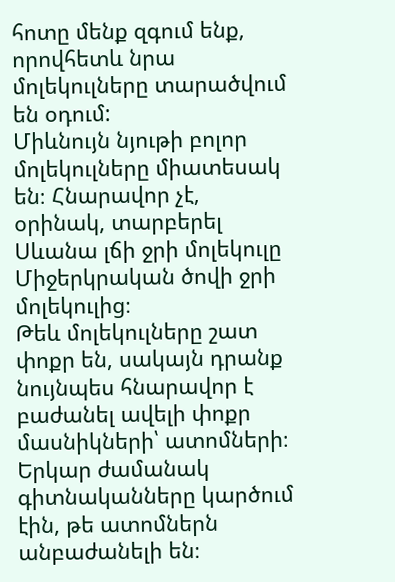հոտը մենք զգում ենք, որովհետև նրա մոլեկուլները տարածվում են օդում:
Միևնույն նյութի բոլոր մոլեկուլները միատեսակ են։ Հնարավոր չէ, օրինակ, տարբերել Սևանա լճի ջրի մոլեկուլը Միջերկրական ծովի ջրի մոլեկուլից։
Թեև մոլեկուլները շատ փոքր են, սակայն դրանք նույնպես հնարավոր է բաժանել ավելի փոքր մասնիկների՝ ատոմների։ Երկար ժամանակ գիտնականները կարծում էին, թե ատոմներն անբաժանելի են։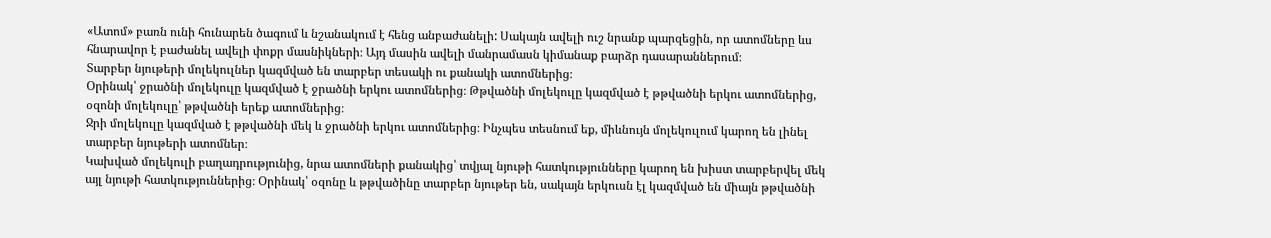«Ատոմ» բառն ունի հունարեն ծագում և նշանակում է հենց անբաժանելի: Սակայն ավելի ուշ նրանք պարզեցին, որ ատոմները ևս հնարավոր է բաժանել ավելի փոքր մասնիկների։ Այդ մասին ավելի մանրամասն կիմանաք բարձր դասարաններում։
Տարբեր նյութերի մոլեկուլներ կազմված են տարբեր տեսակի ու քանակի ատոմներից։
Օրինակ՝ ջրածնի մոլեկուլը կազմված է ջրածնի երկու ատոմներից։ Թթվածնի մոլեկուլը կազմված է թթվածնի երկու ատոմներից, օզոնի մոլեկուլը՝ թթվածնի երեք ատոմներից։
Ջրի մոլեկուլը կազմված է թթվածնի մեկ և ջրածնի երկու ատոմներից։ Ինչպես տեսնում եք, միևնույն մոլեկուլում կարող են լինել տարբեր նյութերի ատոմներ։
Կախված մոլեկուլի բաղադրությունից, նրա ատոմների քանակից՝ տվյալ նյութի հատկությունները կարող են խիստ տարբերվել մեկ այլ նյութի հատկություններից։ Օրինակ՝ օզոնը և թթվածինը տարբեր նյութեր են, սակայն երկուսն էլ կազմված են միայն թթվածնի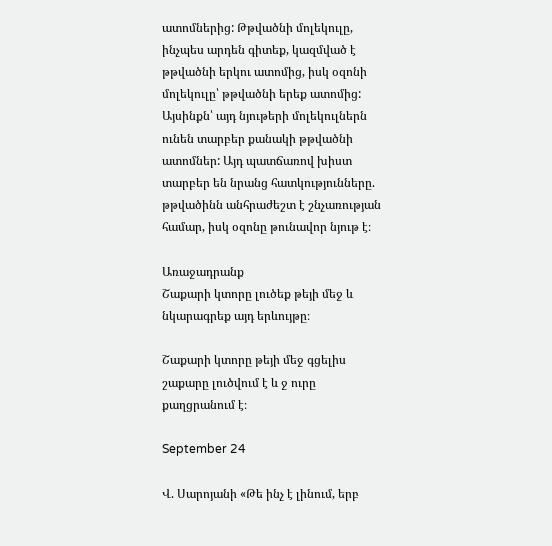ատոմներից: Թթվածնի մոլեկուլը, ինչպես արդեն գիտեք, կազմված է թթվածնի երկու ատոմից, իսկ օզոնի մոլեկուլը՝ թթվածնի երեք ատոմից: Այսինքն՝ այդ նյութերի մոլեկուլներն ունեն տարբեր քանակի թթվածնի ատոմներ: Այդ պատճառով խիստ տարբեր են նրանց հատկությունները. թթվածինն անհրաժեշտ է շնչառության համար, իսկ օզոնը թունավոր նյութ է։

Առաջադրանք
Շաքարի կտորը լուծեք թեյի մեջ և նկարագրեք այդ երևույթը։

Շաքարի կտորը թեյի մեջ գցելիս շաքարը լուծվում է և ջ ուրը քաղցրանում է։

September 24

Վ. Սարոյանի «Թե ինչ է լինում, երբ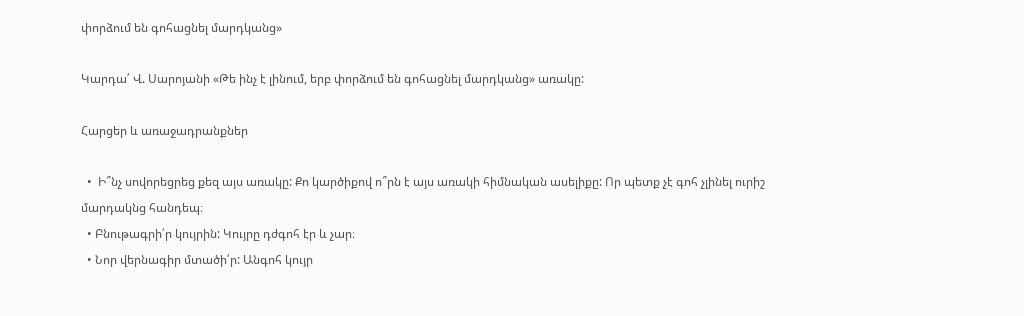փորձում են գոհացնել մարդկանց»

Կարդա՛ Վ. Սարոյանի «Թե ինչ է լինում, երբ փորձում են գոհացնել մարդկանց» առակը:

Հարցեր և առաջադրանքներ

  •  Ի՞նչ սովորեցրեց քեզ այս առակը: Քո կարծիքով ո՞րն է այս առակի հիմնական ասելիքը: Որ պետք չէ գոհ չլինել ուրիշ մարդակնց հանդեպ։
  • Բնութագրի՛ր կույրին: Կույրը դժգոհ էր և չար։
  • Նոր վերնագիր մտածի՛ր: Անգոհ կույր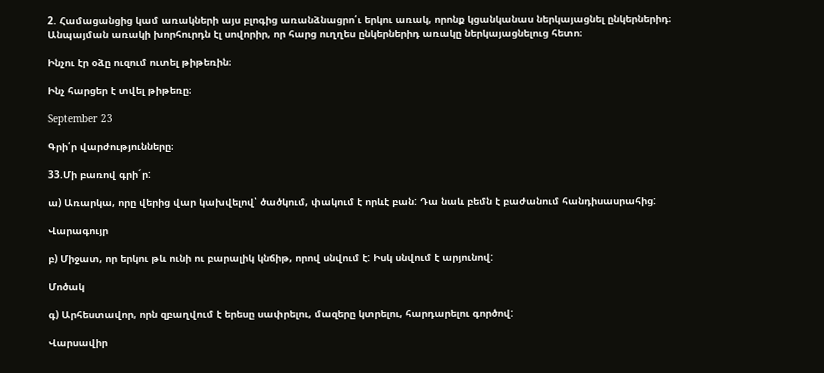2. Համացանցից կամ առակների այս բլոգից առանձնացրո՛ւ երկու առակ, որոնք կցանկանաս ներկայացնել ընկերներիդ։ Անպայման առակի խորհուրդն էլ սովորիր, որ հարց ուղղես ընկերներիդ առակը ներկայացնելուց հետո։

Ինչու էր օձը ուզում ուտել թիթեռին։

Ինչ հարցեր է տվել թիթեռը։

September 23

Գրի՛ր վարժությունները։

33.Մի բառով գրի´ր:

ա) Առարկա, որը վերից վար կախվելով՝ ծածկում, փակում է որևէ բան: Դա նաև բեմն է բաժանում հանդիսասրահից:

Վարագույր

բ) Միջատ, որ երկու թև ունի ու բարալիկ կնճիթ, որով սնվում է: Իսկ սնվում է արյունով:

Մոծակ

գ) Արհեստավոր, որն զբաղվում է երեսը սափրելու, մազերը կտրելու, հարդարելու գործով:

Վարսավիր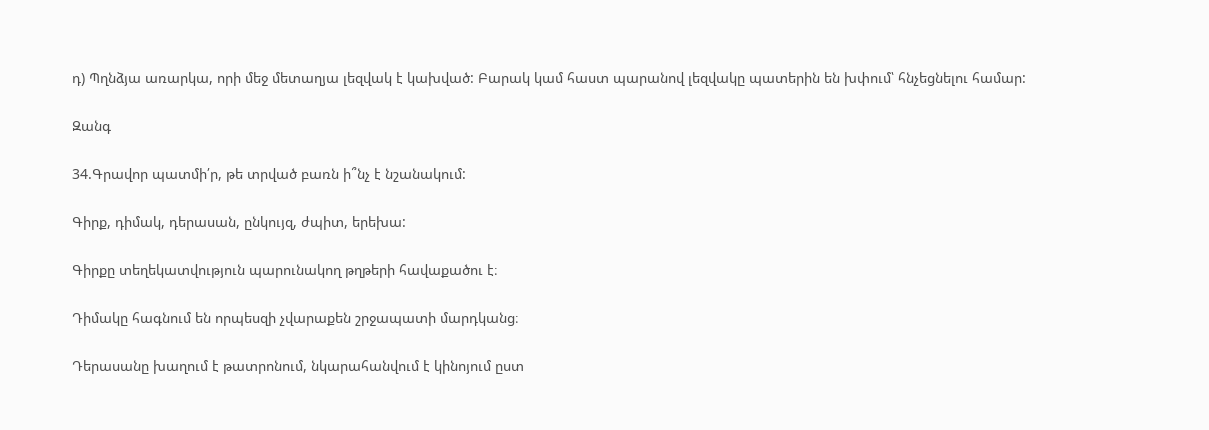դ) Պղնձյա առարկա, որի մեջ մետաղյա լեզվակ է կախված: Բարակ կամ հաստ պարանով լեզվակը պատերին են խփում՝ հնչեցնելու համար:

Զանգ

34.Գրավոր պատմի՛ր, թե տրված բառն ի՞նչ է նշանակում:

Գիրք, դիմակ, դերասան, ընկույզ, ժպիտ, երեխա:

Գիրքը տեղեկատվություն պարունակող թղթերի հավաքածու է։

Դիմակը հագնում են որպեսզի չվարաքեն շրջապատի մարդկանց։

Դերասանը խաղում է թատրոնում, նկարահանվում է կինոյում ըստ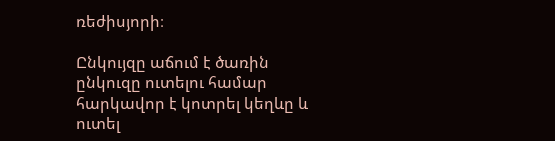ռեժիսյորի։

Ընկույզը աճում է ծառին ընկուզը ուտելու համար հարկավոր է կոտրել կեղևը և ուտել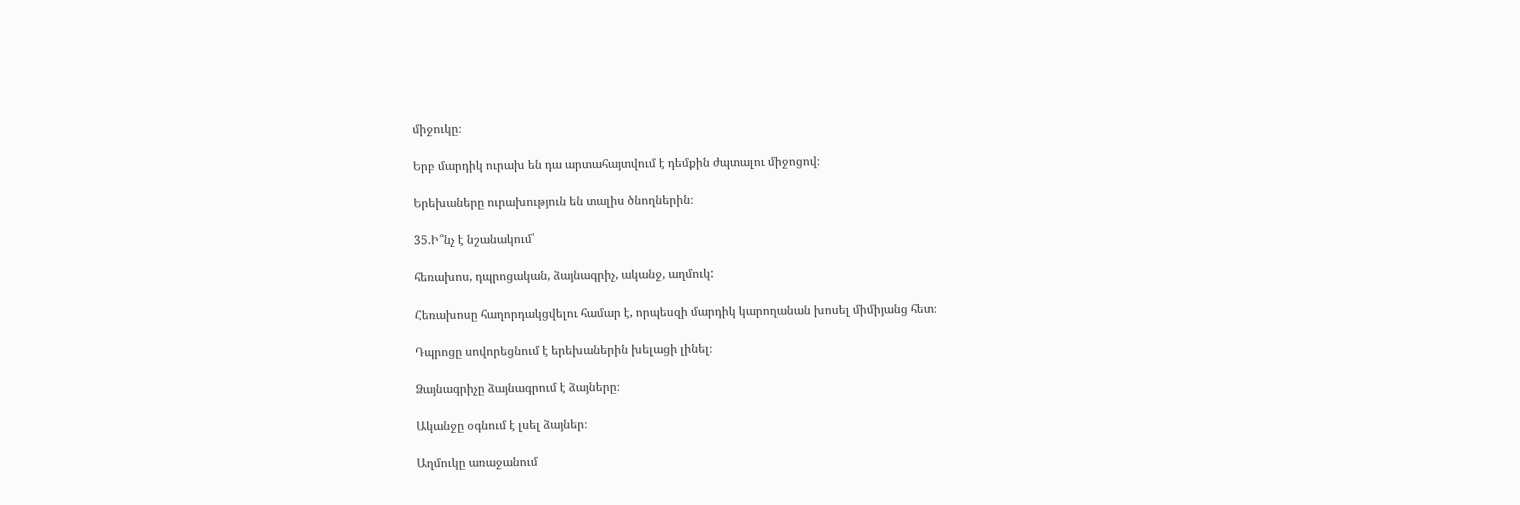միջուկը։

Երբ մարդիկ ուրախ են դա արտահայտվում է դեմքին ժպտալու միջոցով։

Երեխաները ուրախություն են տալիս ծնողներին։

35.Ի՞նչ է նշանակում՝

հեռախոս, դպրոցական, ձայնագրիչ, ականջ, աղմուկ:

Հեռախոսը հաղորդակցվելու համար է, որպեսզի մարդիկ կարողանան խոսել միմիյանց հետ։

Դպրոցը սովորեցնում է երեխաներին խելացի լինել։

Ձայնագրիչը ձայնագրում է ձայները։

Ականջը օգնում է լսել ձայներ։

Աղմուկը առաջանում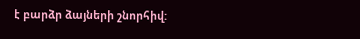է բարձր ձայների շնորհիվ: